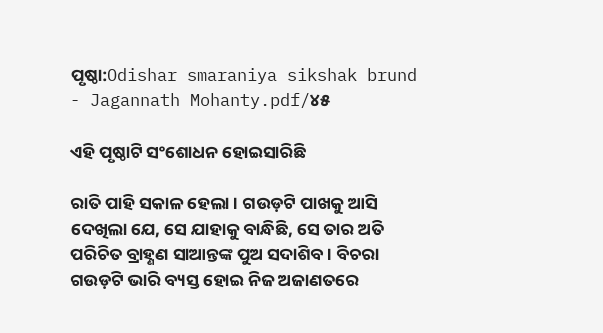ପୃଷ୍ଠା:Odishar smaraniya sikshak brund - Jagannath Mohanty.pdf/୪୫

ଏହି ପୃଷ୍ଠାଟି ସଂଶୋଧନ ହୋଇସାରିଛି

ରାତି ପାହି ସକାଳ ହେଲା । ଗଉଡ଼ଟି ପାଖକୁ ଆସି ଦେଖିଲା ଯେ, ସେ ଯାହାକୁ ବାନ୍ଧିଛି, ସେ ତାର ଅତି ପରିଚିତ ବ୍ରାହ୍ଣଣ ସାଆନ୍ତଙ୍କ ପୁଅ ସଦାଶିବ । ବିଚରା ଗଉଡ଼ଟି ଭାରି ବ୍ୟସ୍ତ ହୋଇ ନିଜ ଅଜାଣତରେ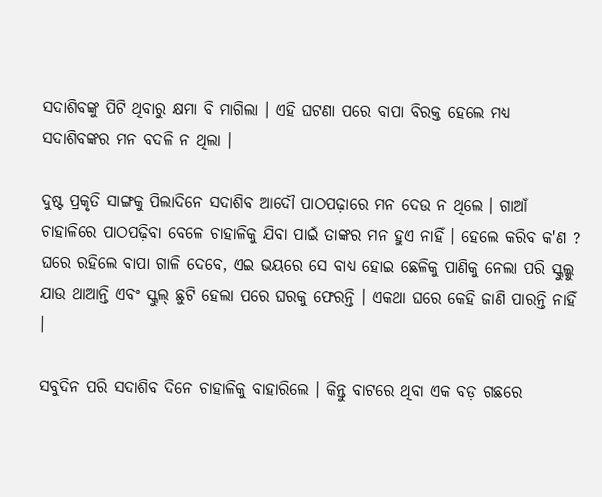ସଦାଶିବଙ୍କୁ ପିଟି ଥିବାରୁ କ୍ଷମା ବି ମାଗିଲା । ଏହି ଘଟଣା ପରେ ବାପା ବିରକ୍ତ ହେଲେ ମଧ୍ୟ ସଦାଶିବଙ୍କର ମନ ବଦଳି ନ ଥିଲା ।

ଦୁଷ୍ଟ ପ୍ରକୃତି ସାଙ୍ଗକୁ ପିଲାଦିନେ ସଦାଶିବ ଆଦୌ ପାଠପଢ଼ାରେ ମନ ଦେଉ ନ ଥିଲେ । ଗାଆଁ ଚାହାଳିରେ ପାଠପଢ଼ିବା ବେଳେ ଚାହାଳିକୁ ଯିବା ପାଇଁ ତାଙ୍କର ମନ ହୁଏ ନାହିଁ । ହେଲେ କରିବ କ'ଣ ? ଘରେ ରହିଲେ ବାପା ଗାଳି ଦେବେ, ଏଇ ଭୟରେ ସେ ବାଧ୍ୟ ହୋଇ ଛେଳିକୁ ପାଣିକୁ ନେଲା ପରି ସ୍କୁଲ୍କୁ ଯାଉ ଥାଆନ୍ତି ଏବଂ ସ୍କୁଲ୍ ଛୁଟି ହେଲା ପରେ ଘରକୁ ଫେରନ୍ତି । ଏକଥା ଘରେ କେହି ଜାଣି ପାରନ୍ତି ନାହିଁ ।

ସବୁଦିନ ପରି ସଦାଶିବ ଦିନେ ଚାହାଳିକୁ ବାହାରିଲେ । କିନ୍ତୁ ବାଟରେ ଥିବା ଏକ ବଡ଼ ଗଛରେ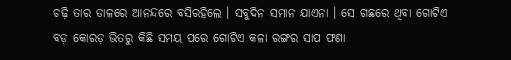ଚଢ଼ି ତାର ଡାଳରେ ଆନନ୍ଦରେ ବସିରହିଲେ । ସବୁଦିନ ସମାନ ଯାଏନା । ସେ ଗଛରେ ଥିବା ଗୋଟିଏ ବଡ଼ କୋରଡ଼ ଭିତରୁ କିଛି ସମୟ ପରେ ଗୋଟିଏ କଳା ରଙ୍ଗର ସାପ ଫଣା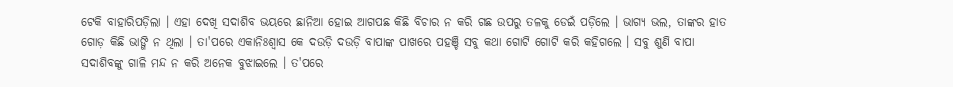ଟେକି ବାହାରିପଡ଼ିଲା । ଏହା ଦେଖି ସଦାଶିବ ଭୟରେ ଛାନିଆ ହୋଇ ଆଗପଛ କିଛି ବିଚାର ନ କରି ଗଛ ଉପରୁ ତଳକୁ ଡେଇଁ ପଡ଼ିଲେ । ଭାଗ୍ୟ ଭଲ, ତାଙ୍କର ହାତ ଗୋଡ଼ କିଛି ଭାଙ୍ଗି ନ ଥିଲା । ତା'ପରେ ଏକାନିଃଶ୍ୱାସ କେ ଦଉଡ଼ି ଦଉଡ଼ି ବାପାଙ୍କ ପାଖରେ ପହଞ୍ଚି ସବୁ କଥା ଗୋଟି ଗୋଟି କରି କହିଗଲେ । ସବୁ ଶୁଣି ବାପା ସଦାଶିବଙ୍କୁ ଗାଳି ମନ୍ଦ ନ କରି ଅନେକ ବୁଝାଇଲେ । ତ'ପରେ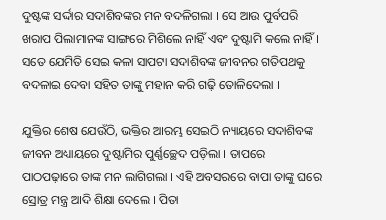ଦୁଷ୍ଟଙ୍କ ସର୍ଦ୍ଦାର ସଦାଶିବଙ୍କର ମନ ବଦଳିଗଲା । ସେ ଆଉ ପୁର୍ବପରି ଖରାପ ପିଲାମାନଙ୍କ ସାଙ୍ଗରେ ମିଶିଲେ ନାହିଁ ଏବଂ ଦୁଷ୍ଟାମି କଲେ ନାହିଁ । ସତେ ଯେମିତି ସେଇ କଳା ସାପଟା ସଦାଶିବଙ୍କ ଜୀବନର ଗତିପଥକୁ ବଦଳାଇ ଦେବା ସହିତ ତାଙ୍କୁ ମହାନ କରି ଗଢ଼ି ତୋଳିଦେଲା ।

ଯୁକ୍ତିର ଶେଷ ଯେଉଁଠି, ଭକ୍ତିର ଆରମ୍ଭ ସେଇଠି ନ୍ୟାୟରେ ସଦାଶିବଙ୍କ ଜୀବନ ଅଧ୍ୟାୟରେ ଦୁଷ୍ଟାମିର ପୁର୍ଣ୍ଣଚ୍ଛେଦ ପଡ଼ିଲା । ତାପରେ ପାଠପଢ଼ାରେ ତାଙ୍କ ମନ ଲାଗିଗଲା । ଏହି ଅବସରରେ ବାପା ତାଙ୍କୁ ଘରେ ସ୍ରୋତ୍ର ମନ୍ତ୍ର ଆଦି ଶିକ୍ଷା ଦେଲେ । ପିତା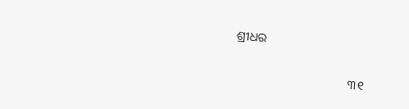ଶ୍ରୀଧର

                                     ୩୧